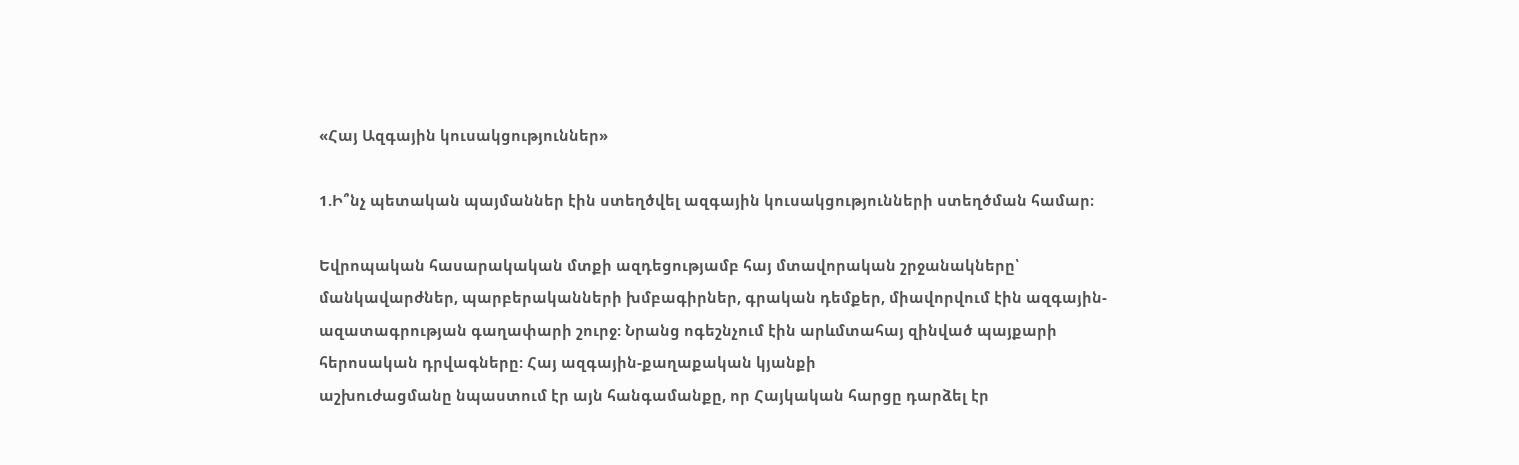«Հայ Ազգային կուսակցություններ»

1.Ի՞նչ պետական պայմաններ էին ստեղծվել ազգային կուսակցությունների ստեղծման համար։

Եվրոպական հասարակական մտքի ազդեցությամբ հայ մտավորական շրջանակները՝ մանկավարժներ, պարբերականների խմբագիրներ, գրական դեմքեր, միավորվում էին ազգային-ազատագրության գաղափարի շուրջ: Նրանց ոգեշնչում էին արևմտահայ զինված պայքարի հերոսական դրվագները: Հայ ազգային-քաղաքական կյանքի
աշխուժացմանը նպաստում էր այն հանգամանքը, որ Հայկական հարցը դարձել էր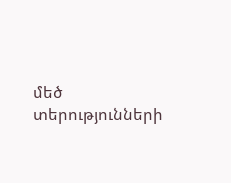մեծ տերությունների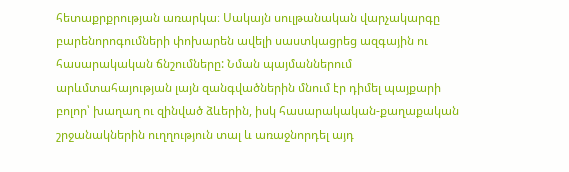հետաքրքրության առարկա։ Սակայն սուլթանական վարչակարգը բարենորոգումների փոխարեն ավելի սաստկացրեց ազգային ու հասարակական ճնշումները: Նման պայմաններում արևմտահայության լայն զանգվածներին մնում էր դիմել պայքարի բոլոր՝ խաղաղ ու զինված ձևերին, իսկ հասարակական-քաղաքական շրջանակներին ուղղություն տալ և առաջնորդել այդ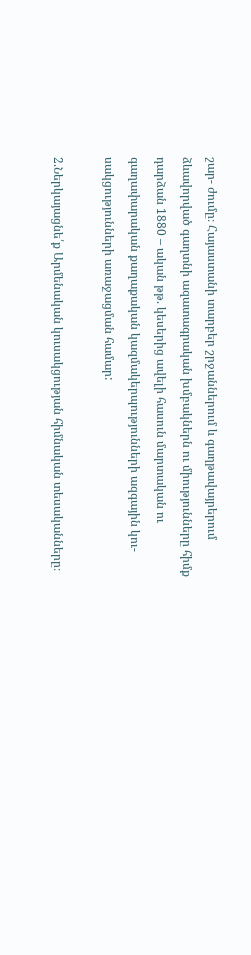շար- ժումը։ Հայաստանի տարբեր շրջաններում և գաղթավայրերում ձևավորված գաղտնի ազատագրական խմբակներն ու միությունները հիմք դարձան 1880 – ական թթ. կեսերից ավելի հասուն մարտական ու գաղափարական քաղաքական կազմակերպությունների ազգային կու-
սակցությունների առաջացման համար:

2.Ներկայացնե՛ք Արմենական կուսակցության հիմնական տեսականները։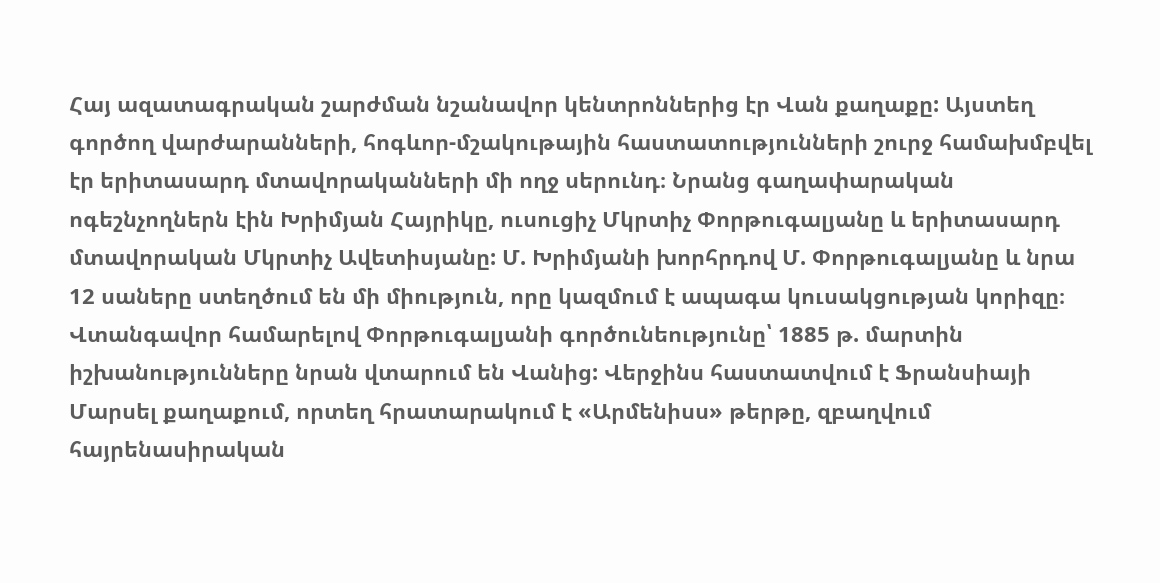Հայ ազատագրական շարժման նշանավոր կենտրոններից էր Վան քաղաքը: Այստեղ գործող վարժարանների, հոգևոր-մշակութային հաստատությունների շուրջ համախմբվել էր երիտասարդ մտավորականների մի ողջ սերունդ։ Նրանց գաղափարական ոգեշնչողներն էին Խրիմյան Հայրիկը, ուսուցիչ Մկրտիչ Փորթուգալյանը և երիտասարդ մտավորական Մկրտիչ Ավետիսյանը: Մ. Խրիմյանի խորհրդով Մ. Փորթուգալյանը և նրա 12 սաները ստեղծում են մի միություն, որը կազմում է ապագա կուսակցության կորիզը։ Վտանգավոր համարելով Փորթուգալյանի գործունեությունը՝ 1885 թ. մարտին իշխանությունները նրան վտարում են Վանից: Վերջինս հաստատվում է Ֆրանսիայի Մարսել քաղաքում, որտեղ հրատարակում է «Արմենիսս» թերթը, զբաղվում հայրենասիրական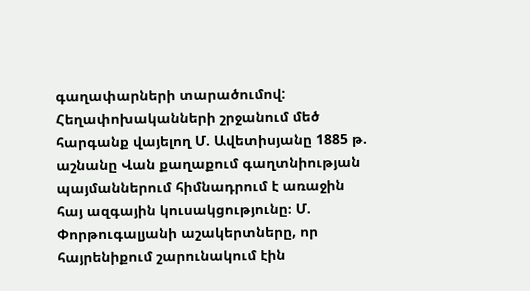գաղափարների տարածումով: Հեղափոխականների շրջանում մեծ հարգանք վայելող Մ. Ավետիսյանը 1885 թ. աշնանը Վան քաղաքում գաղտնիության պայմաններում հիմնադրում է առաջին հայ ազգային կուսակցությունը։ Մ. Փորթուգալյանի աշակերտները, որ հայրենիքում շարունակում էին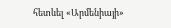հետևել «Արմենիայի»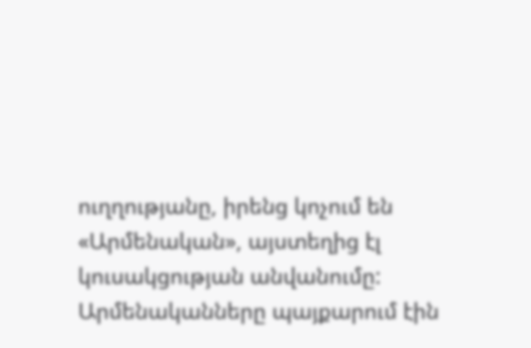ուղղությանը, իրենց կոչում են «Արմենական», այստեղից էլ կուսակցության անվանումը: Արմենականները պայքարում էին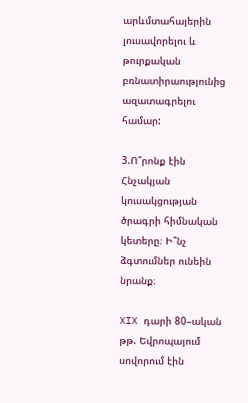արևմտահայերին լուսավորելու և թուրքական բռնատիրաությունից ազատագրելու համար:

3.Ո՞րոնք էին Հնչակյան կուսակցության ծրագրի հիմնական կետերը։ Ի՞նչ ձգտումներ ունեին նրանք։

XIX դարի 80–ական թթ. Եվրոպայում սովորում էին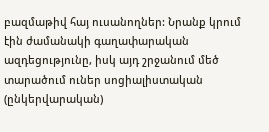բազմաթիվ հայ ուսանողներ: Նրանք կրում էին ժամանակի գաղափարական
ազդեցությունը, իսկ այդ շրջանում մեծ տարածում ուներ սոցիալիստական (ընկերվարական)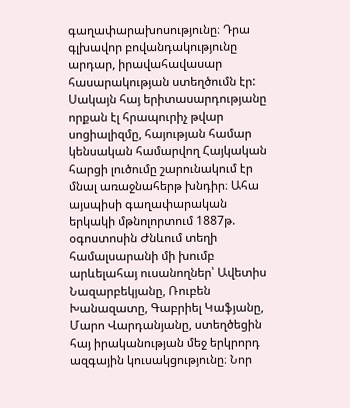գաղափարախոսությունը։ Դրա գլխավոր բովանդակությունը արդար, իրավահավասար հասարակության ստեղծումն էր: Սակայն հայ երիտասարդությանը որքան էլ հրապուրիչ թվար սոցիալիզմը, հայության համար կենսական համարվող Հայկական հարցի լուծումը շարունակում էր մնալ առաջնահերթ խնդիր։ Ահա այսպիսի գաղափարական երկակի մթնոլորտում 1887թ. օգոստոսին Ժնևում տեղի համալսարանի մի խումբ արևելահայ ուսանողներ՝ Ավետիս Նազարբեկյանը, Ռուբեն Խանազատը, Գաբրիել Կաֆյանը, Մարո Վարդանյանը, ստեղծեցին հայ իրականության մեջ երկրորդ ազգային կուսակցությունը։ Նոր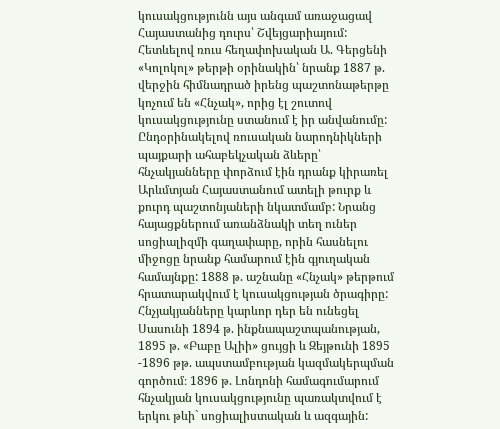կուսակցությունն այս անգամ առաջացավ Հայաստանից դուրս՝ Շվեյցարիայում: Հետևելով ռուս հեղափոխական Ա. Գերցենի «Կոլոկոլ» թերթի օրինակին՝ նրանք 1887 թ. վերջին հիմնադրած իրենց պաշտոնաթերթը կոչում են «Հնչակ», որից էլ շուտով կուսակցությունը ստանում է իր անվանումը: Ընդօրինակելով ռուսական նարոդնիկների պայքարի ահաբեկչական ձևերը՝ հնչակյանները փորձում էին դրանք կիրառել Արևմտյան Հայաստանում ատելի թուրք և քուրդ պաշտոնյաների նկատմամբ: Նրանց հայացքներում առանձնակի տեղ ուներ սոցիալիզմի գաղափարը, որին հասնելու միջոցը նրանք համարում էին գյուղական համայնքը: 1888 թ. աշնանը «Հնչակ» թերթում հրատարակվում է կուսակցության ծրագիրը: Հնչյակյանները կարևոր դեր են ունեցել Սասունի 1894 թ. ինքնապաշտպանության, 1895 թ. «Բաբը Ալիի» ցույցի և Զեյթունի 1895 -1896 թթ. ապստամբության կազմակերպման գործում։ 1896 թ. Լոնդոնի համագումարում հնչակյան կուսակցությունը պառակտվում է երկու թևի` սոցիալիստական և ազգային: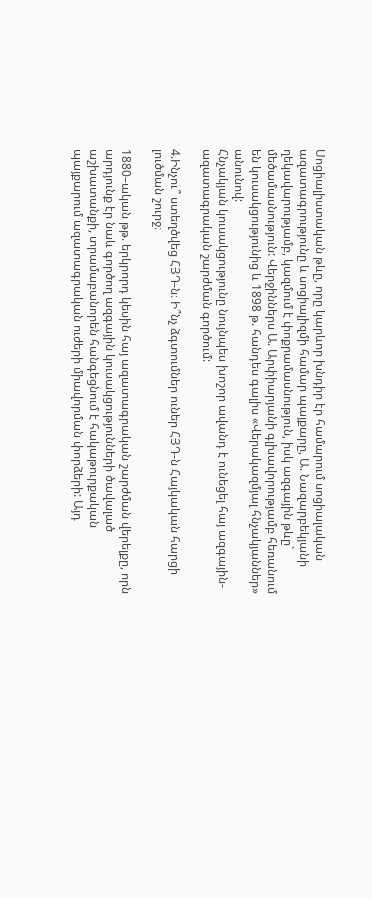Սոցիալիստական թևը, որը կարևոր խնդիր էր համարում սոցիալական ազատագրությունը և սոցիալիզմի համար պայքարը, Ա. Նազարբեկյանի ղեկավարությամբ, կազմում է փոքրամասնություն, իսկ ազգային թևը` մեծամասնություն: Վերջիններս Ա. Արփիարյանի գլխավորությամբ հեռանում են կուսակցությունից և 1898 թ. հանդես գալիս «Վերակազմյալ հնչակյաններ» անունով:
Հնչակյան կուսակցությունը նույնպես խոշոր ավանդ է ունեցել հայ ազգային-ազատագրական շարժման գործում:

4.Ինչու՞ ստեղծվեց ՀՅԴ-ն։ Ի՞նչ ձգտումներ ուներ ՀՅԴ-ն Հայկական հարցի լուծման շուրջ։

1880–ական թթ. երկրորդ կեսին հայ ազատագրական շարժման վերելքը, որն արդյունք էր նաև գործող ազգային կուսակցությունների ծավալած աշխատանքի, տրամաբանորեն հանգեցնում է հակաթուրքական պայքարում ազատագրական ուժերի միավորման փորձերի: Այդ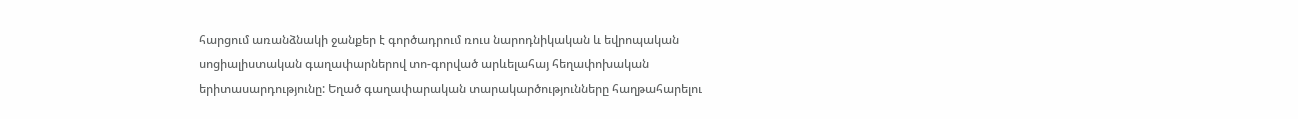հարցում առանձնակի ջանքեր է գործադրում ռուս նարոդնիկական և եվրոպական
սոցիալիստական գաղափարներով տո-գորված արևելահայ հեղափոխական երիտասարդությունը: Եղած գաղափարական տարակարծությունները հաղթահարելու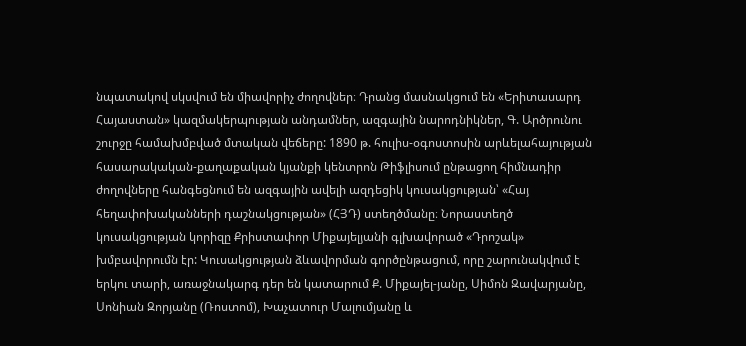նպատակով սկսվում են միավորիչ ժողովներ։ Դրանց մասնակցում են «Երիտասարդ Հայաստան» կազմակերպության անդամներ, ազգային նարոդնիկներ, Գ. Արծրունու շուրջը համախմբված մտական վեճերը: 1890 թ. հուլիս-օգոստոսին արևելահայության հասարակական-քաղաքական կյանքի կենտրոն Թիֆլիսում ընթացող հիմնադիր ժողովները հանգեցնում են ազգային ավելի ազդեցիկ կուսակցության՝ «Հայ հեղափոխականների դաշնակցության» (ՀՅԴ) ստեղծմանը։ Նորաստեղծ կուսակցության կորիզը Քրիստափոր Միքայելյանի գլխավորած «Դրոշակ» խմբավորումն էր: Կուսակցության ձևավորման գործընթացում, որը շարունակվում է երկու տարի, առաջնակարգ դեր են կատարում Ք. Միքայել-յանը, Սիմոն Զավարյանը, Սոնիան Զորյանը (Ռոստոմ), Խաչատուր Մալումյանը և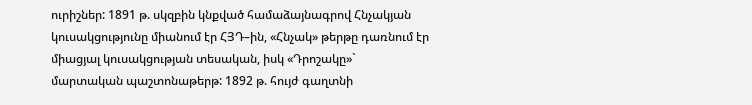ուրիշներ: 1891 թ. սկզբին կնքված համաձայնագրով Հնչակյան կուսակցությունը միանում էր ՀՅԴ–ին, «Հնչակ» թերթը դառնում էր միացյալ կուսակցության տեսական, իսկ «Դրոշակը»` մարտական պաշտոնաթերթ: 1892 թ. հույժ գաղտնի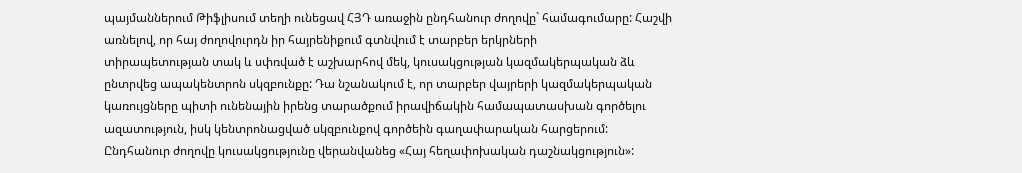պայմաններում Թիֆլիսում տեղի ունեցավ ՀՅԴ առաջին ընդհանուր ժողովը` համագումարը: Հաշվի առնելով, որ հայ ժողովուրդն իր հայրենիքում գտնվում է տարբեր երկրների
տիրապետության տակ և սփռված է աշխարհով մեկ, կուսակցության կազմակերպական ձև ընտրվեց ապակենտրոն սկզբունքը: Դա նշանակում է, որ տարբեր վայրերի կազմակերպական կառույցները պիտի ունենային իրենց տարածքում իրավիճակին համապատասխան գործելու ազատություն, իսկ կենտրոնացված սկզբունքով գործեին գաղափարական հարցերում: Ընդհանուր ժողովը կուսակցությունը վերանվանեց «Հայ հեղափոխական դաշնակցություն»: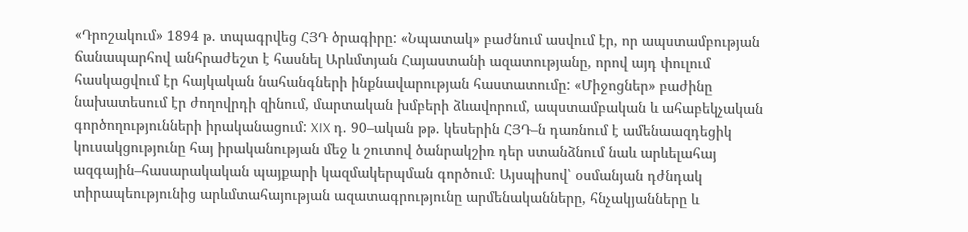«Դրոշակում» 1894 թ. տպագրվեց ՀՅԴ ծրագիրը: «Նպատակ» բաժնում ասվում էր, որ ապստամբության ճանապարհով անհրաժեշտ է հասնել Արևմտյան Հայաստանի ազատությանը, որով այդ փուլում հասկացվում էր հայկական նահանգների ինքնավարության հաստատումը: «Միջոցներ» բաժինը նախատեսում էր ժողովրդի զինում, մարտական խմբերի ձևավորում, ապստամբական և ահաբեկչական գործողությունների իրականացում: XIX դ. 90–ական թթ. կեսերին ՀՅԴ–ն դառնում է ամենաազդեցիկ կուսակցությունը հայ իրականության մեջ և շուտով ծանրակշիռ դեր ստանձնում նաև արևելահայ ազգային–հասարակական պայքարի կազմակերպման գործում։ Այսպիսով՝ օսմանյան դժնդակ տիրապեությունից արևմտահայության ազատագրությունը արմենականները, հնչակյանները և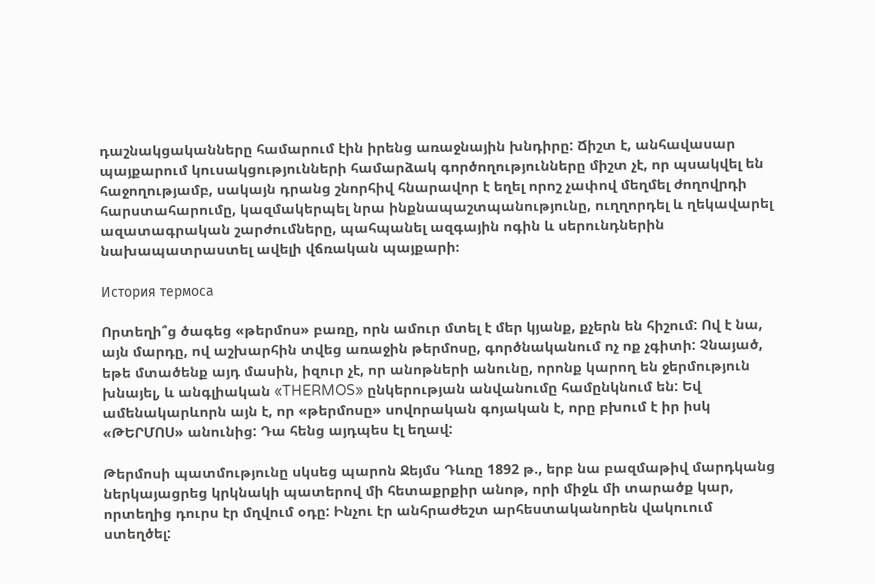դաշնակցականները համարում էին իրենց առաջնային խնդիրը: Ճիշտ է, անհավասար պայքարում կուսակցությունների համարձակ գործողությունները միշտ չէ, որ պսակվել են հաջողությամբ, սակայն դրանց շնորհիվ հնարավոր է եղել որոշ չափով մեղմել ժողովրդի հարստահարումը, կազմակերպել նրա ինքնապաշտպանությունը, ուղղորդել և ղեկավարել ազատագրական շարժումները, պահպանել ազգային ոգին և սերունդներին նախապատրաստել ավելի վճռական պայքարի։

История термоса

Որտեղի՞ց ծագեց «թերմոս» բառը, որն ամուր մտել է մեր կյանք, քչերն են հիշում: Ով է նա, այն մարդը, ով աշխարհին տվեց առաջին թերմոսը, գործնականում ոչ ոք չգիտի: Չնայած, եթե մտածենք այդ մասին, իզուր չէ, որ անոթների անունը, որոնք կարող են ջերմություն խնայել, և անգլիական «THERMOS» ընկերության անվանումը համընկնում են: Եվ ամենակարևորն այն է, որ «թերմոսը» սովորական գոյական է, որը բխում է իր իսկ «ԹԵՐՄՈՍ» անունից: Դա հենց այդպես էլ եղավ:

Թերմոսի պատմությունը սկսեց պարոն Ջեյմս Դևռը 1892 թ., երբ նա բազմաթիվ մարդկանց ներկայացրեց կրկնակի պատերով մի հետաքրքիր անոթ, որի միջև մի տարածք կար, որտեղից դուրս էր մղվում օդը: Ինչու էր անհրաժեշտ արհեստականորեն վակուում ստեղծել: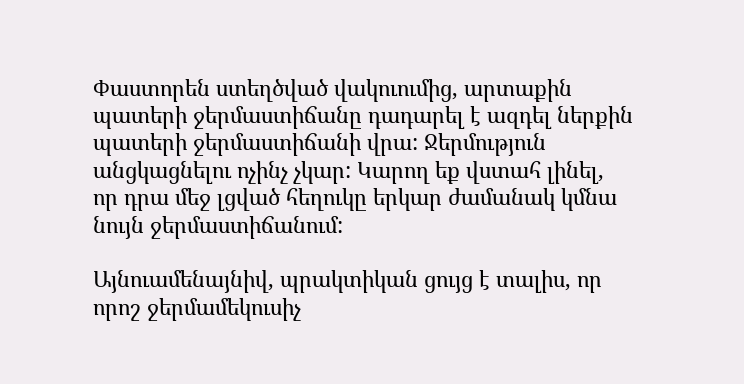Փաստորեն ստեղծված վակուումից, արտաքին պատերի ջերմաստիճանը դադարել է ազդել ներքին պատերի ջերմաստիճանի վրա: Ջերմություն անցկացնելու ոչինչ չկար: Կարող եք վստահ լինել, որ դրա մեջ լցված հեղուկը երկար ժամանակ կմնա նույն ջերմաստիճանում:

Այնուամենայնիվ, պրակտիկան ցույց է տալիս, որ որոշ ջերմամեկուսիչ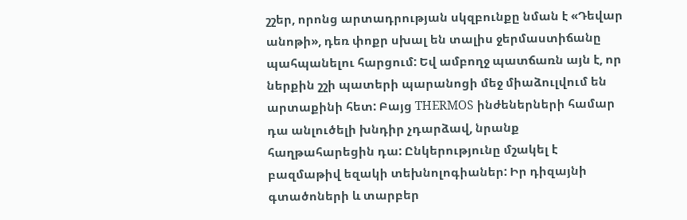շշեր, որոնց արտադրության սկզբունքը նման է «Դեվար անոթի», դեռ փոքր սխալ են տալիս ջերմաստիճանը պահպանելու հարցում: Եվ ամբողջ պատճառն այն է, որ ներքին շշի պատերի պարանոցի մեջ միաձուլվում են արտաքինի հետ: Բայց THERMOS ինժեներների համար դա անլուծելի խնդիր չդարձավ, նրանք հաղթահարեցին դա: Ընկերությունը մշակել է բազմաթիվ եզակի տեխնոլոգիաներ: Իր դիզայնի գտածոների և տարբեր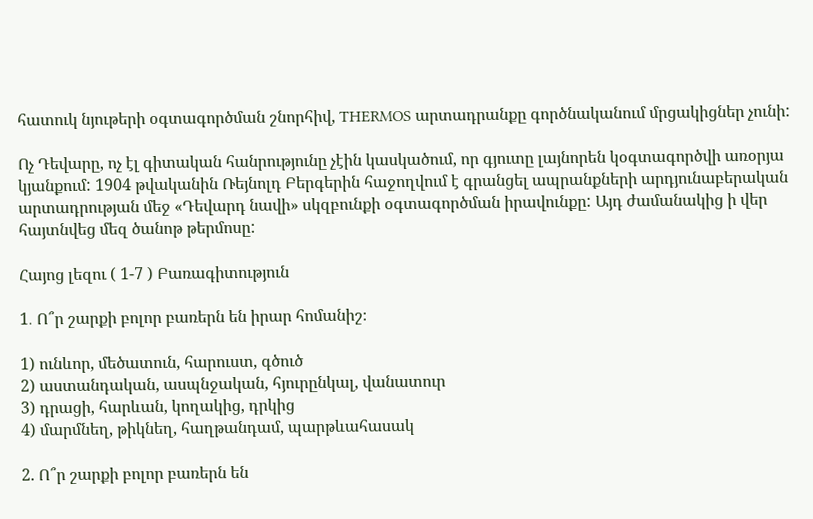հատուկ նյութերի օգտագործման շնորհիվ, THERMOS արտադրանքը գործնականում մրցակիցներ չունի:

Ոչ Դեվարը, ոչ էլ գիտական հանրությունը չէին կասկածում, որ գյուտը լայնորեն կօգտագործվի առօրյա կյանքում: 1904 թվականին Ռեյնոլդ Բերգերին հաջողվում է գրանցել ապրանքների արդյունաբերական արտադրության մեջ «Դեվարդ նավի» սկզբունքի օգտագործման իրավունքը: Այդ ժամանակից ի վեր հայտնվեց մեզ ծանոթ թերմոսը:

Հայոց լեզու ( 1-7 ) Բառագիտություն

1․ Ո՞ր շարքի բոլոր բառերն են իրար հոմանիշ։

1) ունևոր, մեծատուն, հարուստ, գծուծ
2) աստանդական, ասպնջական, հյուրընկալ, վանատուր
3) դրացի, հարևան, կողակից, դրկից
4) մարմնեղ, թիկնեղ, հաղթանդամ, պարթևահասակ

2. Ո՞ր շարքի բոլոր բառերն են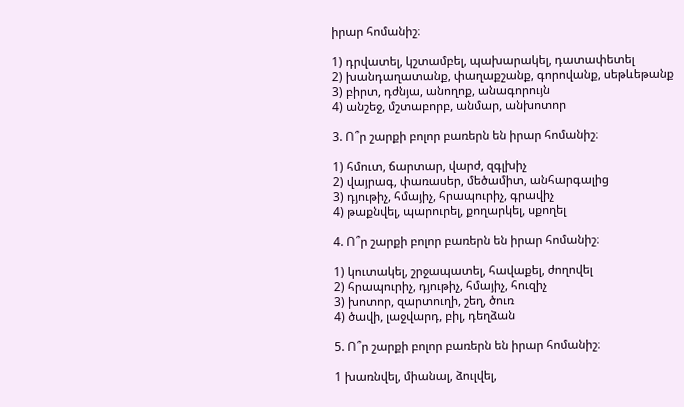իրար հոմանիշ։

1) դրվատել, կշտամբել, պախարակել, դատափետել
2) խանդաղատանք, փաղաքշանք, գորովանք, սեթևեթանք
3) բիրտ, դժնյա, անողոք, անագորույն
4) անշեջ, մշտաբորբ, անմար, անխոտոր

3. Ո՞ր շարքի բոլոր բառերն են իրար հոմանիշ։

1) հմուտ, ճարտար, վարժ, զգլխիչ
2) վայրագ, փառասեր, մեծամիտ, անհարգալից
3) դյութիչ, հմայիչ, հրապուրիչ, գրավիչ
4) թաքնվել, պարուրել, քողարկել, սքողել

4. Ո՞ր շարքի բոլոր բառերն են իրար հոմանիշ։

1) կուտակել, շրջապատել, հավաքել, ժողովել
2) հրապուրիչ, դյութիչ, հմայիչ, հուզիչ
3) խոտոր, զարտուղի, շեղ, ծուռ
4) ծավի, լաջվարդ, բիլ, դեղձան

5. Ո՞ր շարքի բոլոր բառերն են իրար հոմանիշ։

1 խառնվել, միանալ, ձուլվել,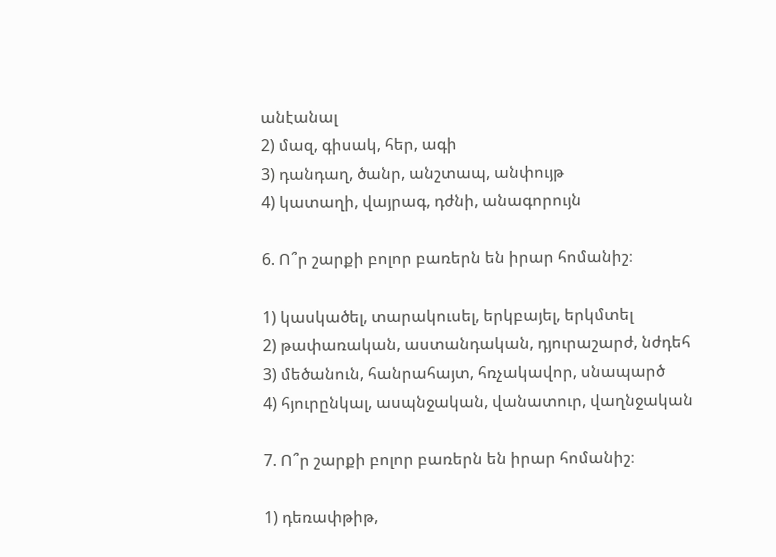անէանալ
2) մազ, գիսակ, հեր, ագի
3) դանդաղ, ծանր, անշտապ, անփույթ
4) կատաղի, վայրագ, դժնի, անագորույն

6. Ո՞ր շարքի բոլոր բառերն են իրար հոմանիշ։

1) կասկածել, տարակուսել, երկբայել, երկմտել
2) թափառական, աստանդական, դյուրաշարժ, նժդեհ
3) մեծանուն, հանրահայտ, հռչակավոր, սնապարծ
4) հյուրընկալ, ասպնջական, վանատուր, վաղնջական

7. Ո՞ր շարքի բոլոր բառերն են իրար հոմանիշ։

1) դեռափթիթ,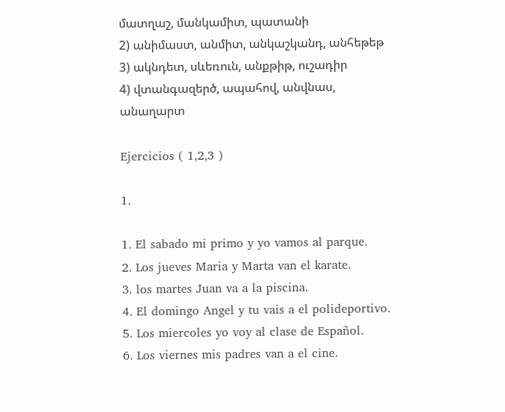մատղաշ, մանկամիտ, պատանի
2) անիմաստ, անմիտ, անկաշկանդ, անհեթեթ
3) ակնդետ, սևեռուն, անքթիթ, ուշադիր
4) վտանգազերծ, ապահով, անվնաս, անաղարտ

Ejercicios ( 1,2,3 )

1.

1. El sabado mi primo y yo vamos al parque.
2. Los jueves Maria y Marta van el karate.
3. los martes Juan va a la piscina.
4. El domingo Angel y tu vais a el polideportivo.
5. Los miercoles yo voy al clase de Español.
6. Los viernes mis padres van a el cine.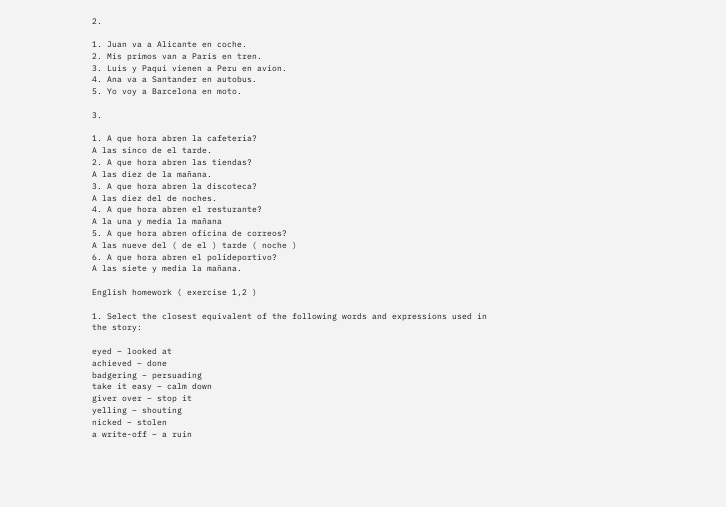2.

1. Juan va a Alicante en coche.
2. Mis primos van a Paris en tren.
3. Luis y Paqui vienen a Peru en avion.
4. Ana va a Santander en autobus.
5. Yo voy a Barcelona en moto.

3.

1. A que hora abren la cafeteria?
A las sinco de el tarde.
2. A que hora abren las tiendas?
A las diez de la mañana.
3. A que hora abren la discoteca?
A las diez del de noches.
4. A que hora abren el resturante?
A la una y media la mañana
5. A que hora abren oficina de correos?
A las nueve del ( de el ) tarde ( noche )
6. A que hora abren el polideportivo?
A las siete y media la mañana.

English homework ( exercise 1,2 )

1. Select the closest equivalent of the following words and expressions used in the story:

eyed – looked at
achieved – done
badgering – persuading
take it easy – calm down
giver over – stop it
yelling – shouting
nicked – stolen
a write-off – a ruin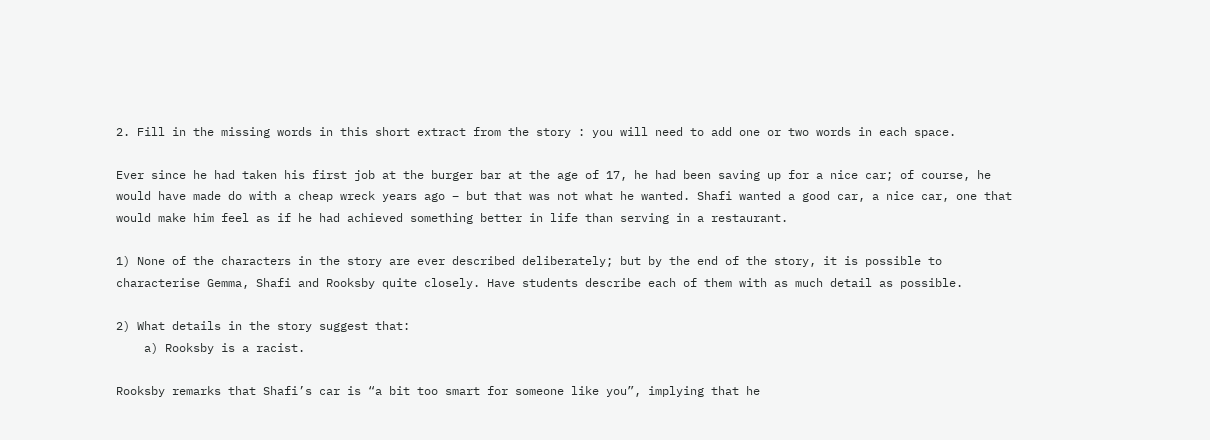2. Fill in the missing words in this short extract from the story : you will need to add one or two words in each space.

Ever since he had taken his first job at the burger bar at the age of 17, he had been saving up for a nice car; of course, he would have made do with a cheap wreck years ago – but that was not what he wanted. Shafi wanted a good car, a nice car, one that would make him feel as if he had achieved something better in life than serving in a restaurant.

1) None of the characters in the story are ever described deliberately; but by the end of the story, it is possible to characterise Gemma, Shafi and Rooksby quite closely. Have students describe each of them with as much detail as possible.

2) What details in the story suggest that:
    a) Rooksby is a racist.

Rooksby remarks that Shafi’s car is “a bit too smart for someone like you”, implying that he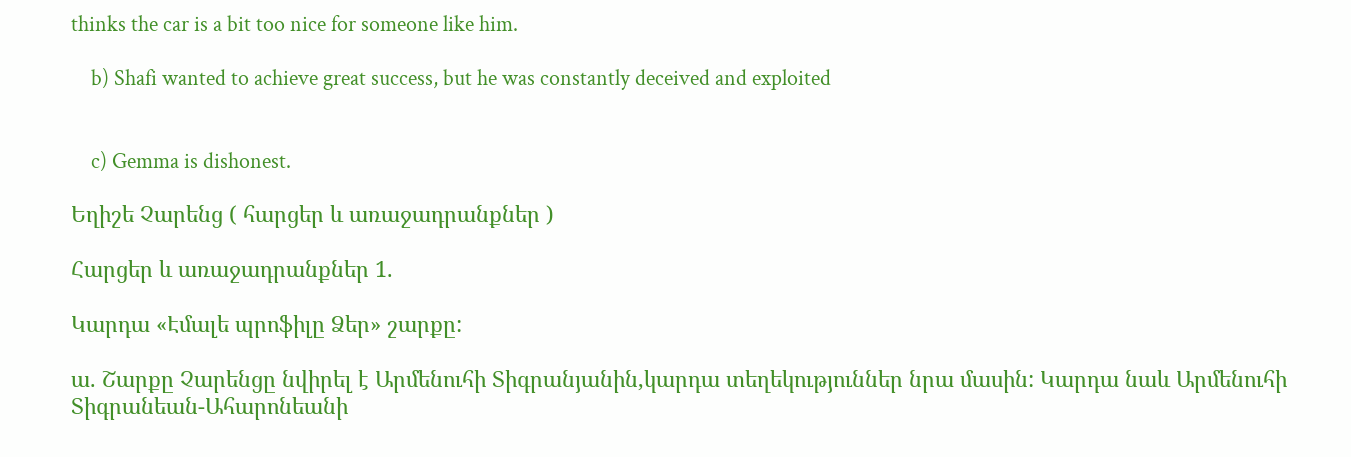thinks the car is a bit too nice for someone like him.

    b) Shafi wanted to achieve great success, but he was constantly deceived and exploited


    c) Gemma is dishonest.

Եղիշե Չարենց ( հարցեր և առաջադրանքներ )

Հարցեր և առաջադրանքներ 1.

Կարդա «Էմալե պրոֆիլը Ձեր» շարքը:

ա. Շարքը Չարենցը նվիրել է Արմենուհի Տիգրանյանին,կարդա տեղեկություններ նրա մասին: Կարդա նաև Արմենուհի Տիգրանեան-Ահարոնեանի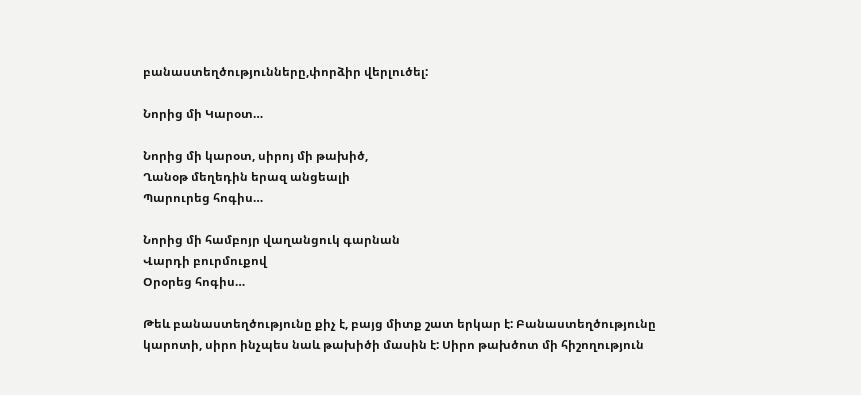բանաստեղծությունները,փորձիր վերլուծել:

Նորից մի Կարօտ…

Նորից մի կարօտ, սիրոյ մի թախիծ,
Ղանօթ մեղեդին երազ անցեալի
Պարուրեց հոգիս…

Նորից մի համբոյր վաղանցուկ գարնան
Վարդի բուրմուքով
Օրօրեց հոգիս…

Թեև բանաստեղծությունը քիչ է, բայց միտք շատ երկար է: Բանաստեղծությունը կարոտի, սիրո ինչպես նաև թախիծի մասին է: Սիրո թախծոտ մի հիշողություն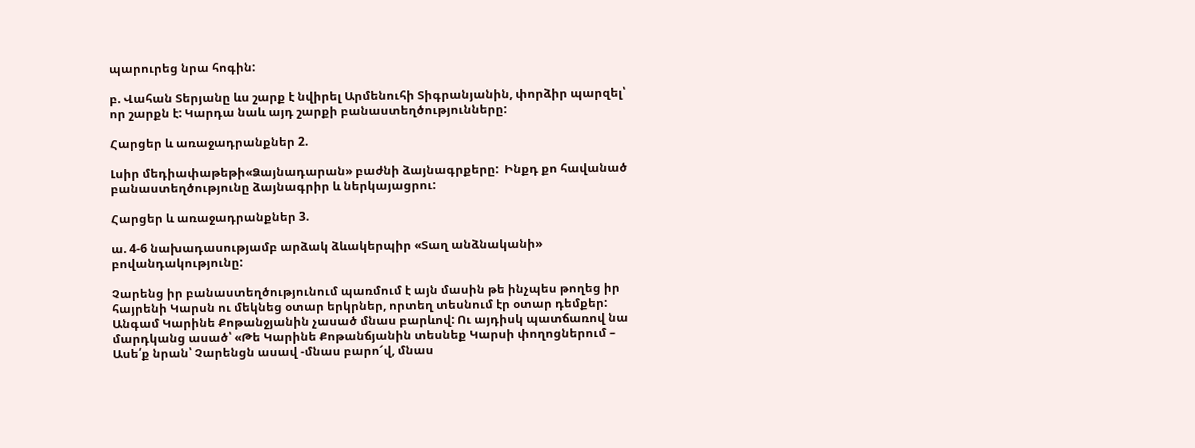պարուրեց նրա հոգին:

բ. Վահան Տերյանը ևս շարք է նվիրել Արմենուհի Տիգրանյանին, փորձիր պարզել՝ որ շարքն է: Կարդա նաև այդ շարքի բանաստեղծությունները:

Հարցեր և առաջադրանքներ 2.

Լսիր մեդիափաթեթի«Ձայնադարան» բաժնի ձայնագրքերը:  Ինքդ քո հավանած բանաստեղծությունը ձայնագրիր և ներկայացրու:

Հարցեր և առաջադրանքներ 3.

ա. 4-6 նախադասությամբ արձակ ձևակերպիր «Տաղ անձնականի»  բովանդակությունը:

Չարենց իր բանաստեղծությունում պառմում է այն մասին թե ինչպես թողեց իր հայրենի Կարսն ու մեկնեց օտար երկրներ, որտեղ տեսնում էր օտար դեմքեր: Անգամ Կարինե Քոթանջյանին չասած մնաս բարևով: Ու այդիսկ պատճառով նա մարդկանց ասած՝ «Թե Կարինե Քոթանճյանին տեսնեք Կարսի փողոցներում – Ասե՛ք նրան՝ Չարենցն ասավ -մնաս բարո՜վ, մնաս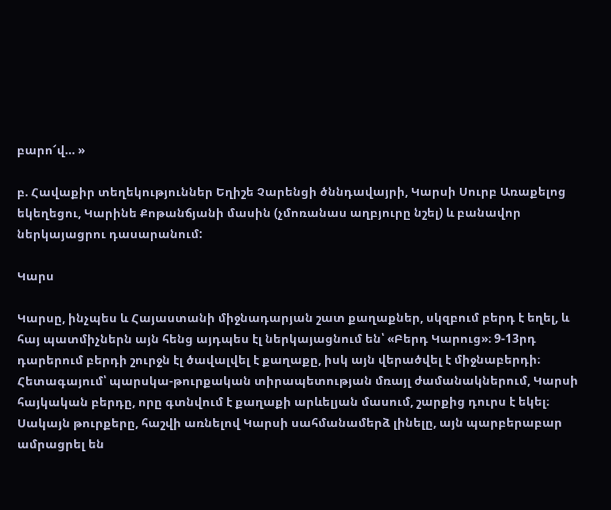բարո՜վ… »

բ. Հավաքիր տեղեկություններ Եղիշե Չարենցի ծննդավայրի, Կարսի Սուրբ Առաքելոց եկեղեցու, Կարինե Քոթանճյանի մասին (չմոռանաս աղբյուրը նշել) և բանավոր ներկայացրու դասարանում:

Կարս

Կարսը, ինչպես և Հայաստանի միջնադարյան շատ քաղաքներ, սկզբում բերդ է եղել, և հայ պատմիչներն այն հենց այդպես էլ ներկայացնում են՝ «Բերդ Կարուց»։ 9-13րդ դարերում բերդի շուրջն էլ ծավալվել է քաղաքը, իսկ այն վերածվել է միջնաբերդի։ Հետագայում՝ պարսկա-թուրքական տիրապետության մռայլ ժամանակներում, Կարսի հայկական բերդը, որը գտնվում է քաղաքի արևելյան մասում, շարքից դուրս է եկել։ Սակայն թուրքերը, հաշվի առնելով Կարսի սահմանամերձ լինելը, այն պարբերաբար ամրացրել են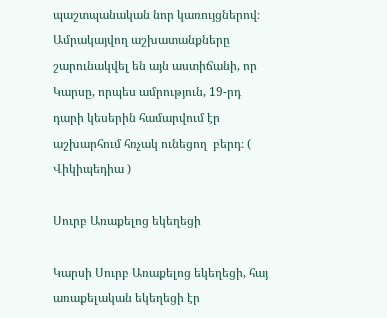պաշտպանական նոր կառույցներով։ Ամրակայվող աշխատանքները շարունակվել են այն աստիճանի, որ Կարսը, որպես ամրություն, 19-րդ դարի կեսերին համարվում էր աշխարհում հռչակ ունեցող  բերդ։ ( Վիկիպեդիա )

Սուրբ Առաքելոց եկեղեցի

Կարսի Սուրբ Առաքելոց եկեղեցի, հայ առաքելական եկեղեցի էր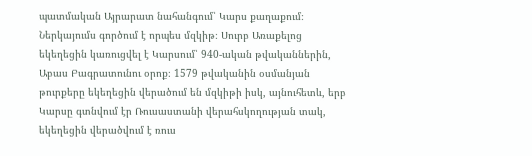պատմական Այրարատ նահանգում՝ Կարս քաղաքում։ Ներկայումս գործում է որպես մզկիթ։ Սուրբ Առաքելոց եկեղեցին կառուցվել է Կարսում՝ 940-ական թվականներին, Աբաս Բագրատունու օրոք։ 1579 թվականին օսմանյան թուրքերը եկեղեցին վերածում են մզկիթի իսկ, այնուհետև, երբ Կարսը գտնվում էր Ռուսաստանի վերահսկողության տակ, եկեղեցին վերածվում է ռուս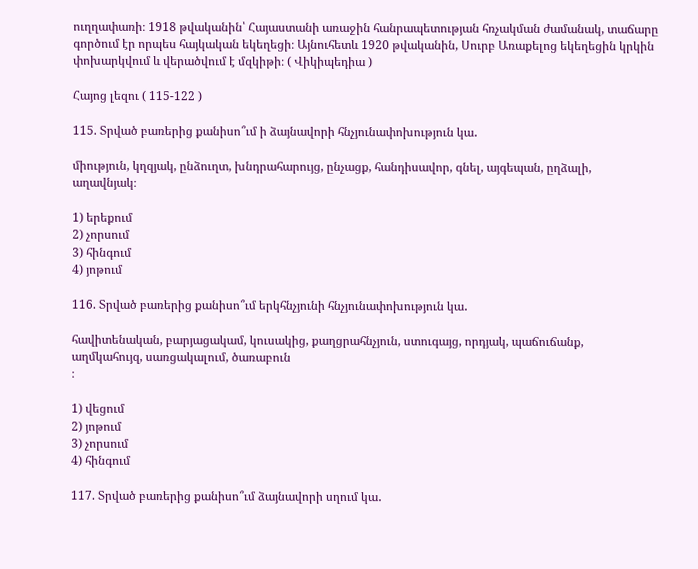ուղղափառի։ 1918 թվականին՝ Հայաստանի առաջին հանրապետության հռչակման ժամանակ, տաճարը գործում էր որպես հայկական եկեղեցի։ Այնուհետև 1920 թվականին, Սուրբ Առաքելոց եկեղեցին կրկին փոխարկվում և վերածվում է մզկիթի։ ( Վիկիպեդիա )

Հայոց լեզու ( 115-122 )

115. Տրված բառերից քանիսո՞ւմ ի ձայնավորի հնչյունափոխություն կա․

միություն, կղզյակ, ընձուղտ, խնդրահարույց, ընչացք, հանդիսավոր, գնել, այգեպան, ըղձալի, աղավնյակ։

1) երեքում
2) չորսում
3) հինգում
4) յոթում

116. Տրված բառերից քանիսո՞ւմ երկհնչյունի հնչյունափոխություն կա․

հավիտենական, բարյացակամ, կուսակից, քաղցրահնչյուն, ստուգայց, որդյակ, պաճուճանք, աղմկահույզ, սառցակալում, ծառաբուն
։

1) վեցում
2) յոթում
3) չորսում
4) հինգում

117. Տրված բառերից քանիսո՞ւմ ձայնավորի սղում կա․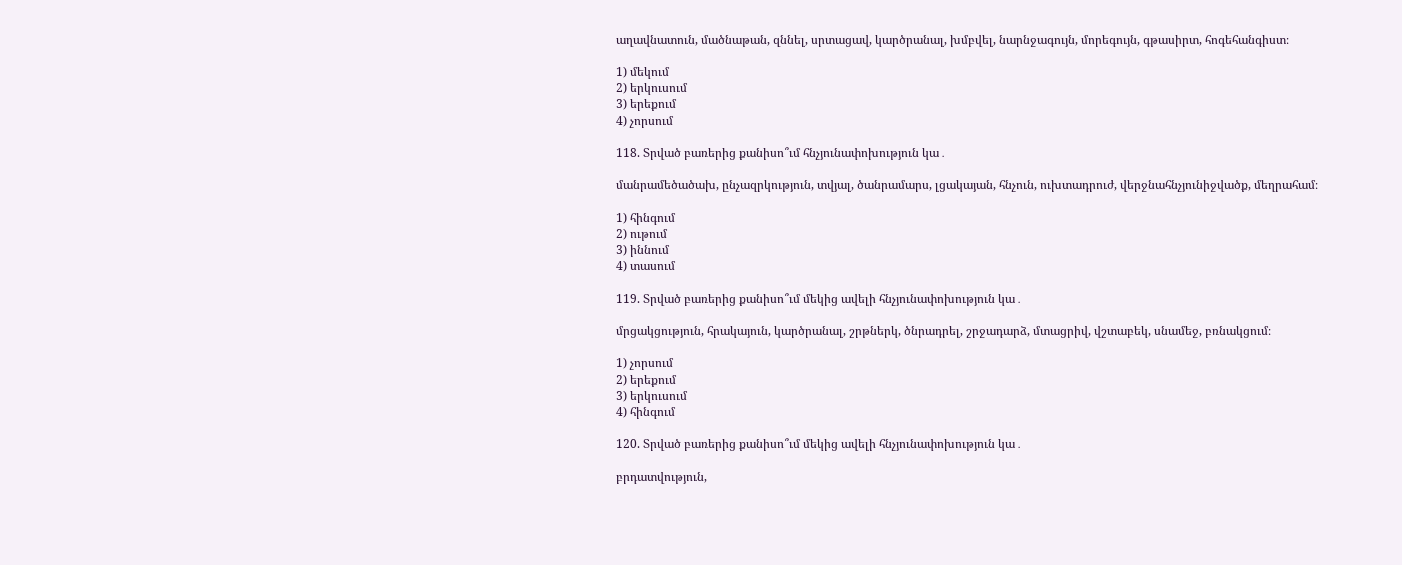աղավնատուն, մածնաթան, զննել, սրտացավ, կարծրանալ, խմբվել, նարնջագույն, մորեգույն, գթասիրտ, հոգեհանգիստ։

1) մեկում
2) երկուսում
3) երեքում
4) չորսում

118. Տրված բառերից քանիսո՞ւմ հնչյունափոխություն կա․

մանրամեծածախ, ընչազրկություն, տվյալ, ծանրամարս, լցակայան, հնչուն, ուխտադրուժ, վերջնահնչյունիջվածք, մեղրահամ։

1) հինգում
2) ութում
3) իննում
4) տասում

119. Տրված բառերից քանիսո՞ւմ մեկից ավելի հնչյունափոխություն կա․

մրցակցություն, հրակայուն, կարծրանալ, շրթներկ, ծնրադրել, շրջադարձ, մտացրիվ, վշտաբեկ, սնամեջ, բռնակցում։

1) չորսում
2) երեքում
3) երկուսում
4) հինգում

120. Տրված բառերից քանիսո՞ւմ մեկից ավելի հնչյունափոխություն կա․

բրդատվություն,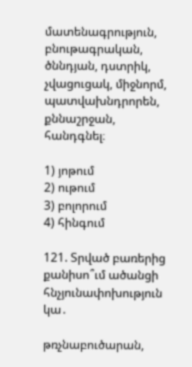մատենագրություն, բնութագրական, ծննդյան, դստրիկ, չվացուցակ, միջնորմ, պատվախնդրորեն, քննաշրջան, հանդգնել։

1) յոթում
2) ութում
3) բոլորում
4) հինգում

121. Տրված բառերից քանիսո՞ւմ ածանցի հնչյունափոխություն կա․

թռչնաբուծարան,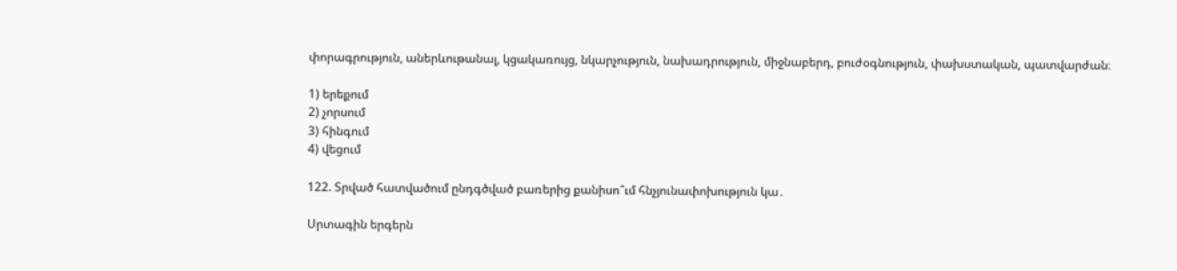փորագրություն, աներևութանալ, կցակառույց, նկարչություն, նախադրություն, միջնաբերդ, բուժօգնություն, փախստական, պատվարժան։

1) երեքում
2) չորսում
3) հինգում
4) վեցում

122. Տրված հատվածում ընդգծված բառերից քանիսո՞ւմ հնչյունափոխություն կա․

Սրտագին երգերն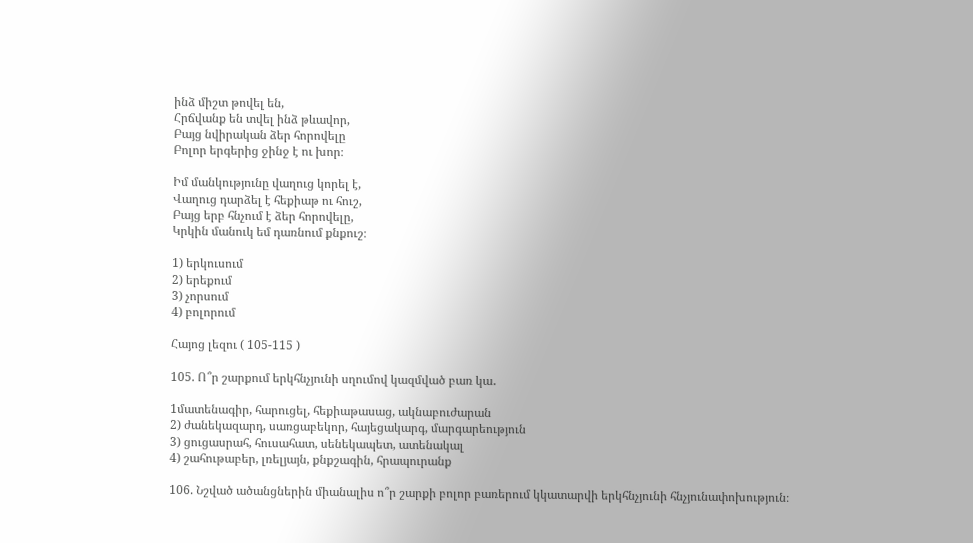ինձ միշտ թովել են,
Հրճվանք են տվել ինձ թևավոր,
Բայց նվիրական ձեր հորովելը
Բոլոր երգերից ջինջ է ու խոր։

Իմ մանկությունը վաղուց կորել է,
Վաղուց դարձել է հեքիաթ ու հուշ,
Բայց երբ հնչում է ձեր հորովելը,
Կրկին մանուկ եմ դառնում քնքուշ։

1) երկուսում
2) երեքում
3) չորսում
4) բոլորում

Հայոց լեզու ( 105-115 )

105. Ո՞ր շարքում երկհնչյունի սղումով կազմված բառ կա․

1մատենագիր, հարուցել, հեքիաթասաց, ակնաբուժարան
2) ժանեկազարդ, սառցաբեկոր, հայեցակարգ, մարգարեություն
3) ցուցասրահ, հուսահատ, սենեկապետ, ատենակալ
4) շահութաբեր, լռելյայն, քնքշագին, հրապուրանք

106. Նշված ածանցներին միանալիս ո՞ր շարքի բոլոր բառերում կկատարվի երկհնչյունի հնչյունափոխություն։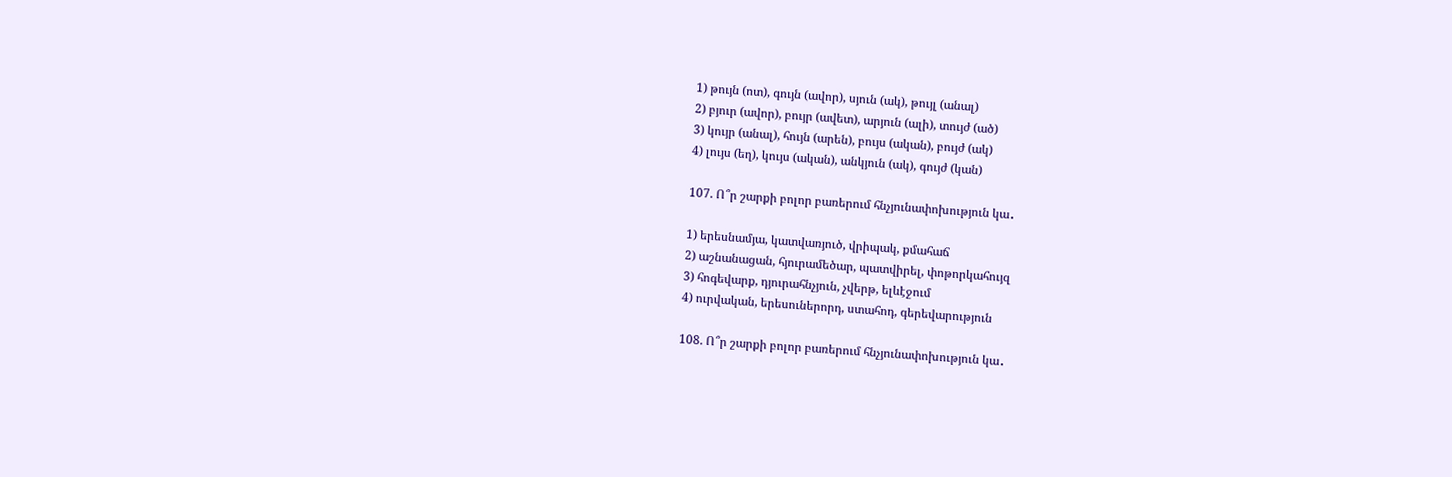1) թույն (ոտ), գույն (ավոր), սյուն (ակ), թույլ (անալ)
2) բյուր (ավոր), բույր (ավետ), արյուն (ալի), տույժ (ած)
3) կույր (անալ), հույն (արեն), բույս (ական), բույժ (ակ)
4) լույս (եղ), կույս (ական), անկյուն (ակ), գույժ (կան)

107. Ո՞ր շարքի բոլոր բառերում հնչյունափոխություն կա․

1) երեսնամյա, կատվառյուծ, վրիպակ, քմահաճ
2) աշնանացան, հյուրամեծար, պատվիրել, փոթորկահույզ
3) հոգեվարք, դյուրահնչյուն, չվերթ, ելևէջում
4) ուրվական, երեսուներորդ, ստահոդ, գերեվարություն

108. Ո՞ր շարքի բոլոր բառերում հնչյունափոխություն կա․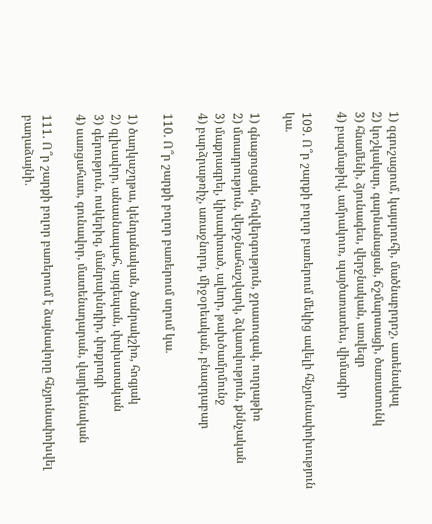1) զգուշացում, կայսրուհի, մածնաբրդոշ, ատենակալ
2) կոշկակար, գարնանացան, ճշմարտացի, ծառատունկ
3) հնամենի, ձյունագես, վերջնական, առվեզր
4) բազմաթիվ, ամրակուռ, պայծառատես, վիմագիր

109. Ո՞ր շարքի բոլոր բառերում մեկից ավելի հնչյունափոխություն կա․

1) գնացուցակ, հովվերգություն, ջրասուզակ, ուղղաթիռ
2) մտադրություն, վերջնահաշվարկ, ձվատվություն, քննչական
3) մաքրագրել, կիսափտած, ալևոր, թախծամրմունջ
4) բարձրաթռիչ, առաջնորդ, միջօրեական, բնազդաբար

110. Ո՞ր շարքի բոլոր բառերում սղում կա․

1) ծաղկաշղթա, կենդանական, ծանրակշիռ, հոգյակ
2) գլխավոր, անասնապահ, այգեպան, փախստական
3) գերություն, ոսկերիզ, մանրախնդիր, փոքրոգի
4) սառցահատ, գունավոր, մատենադարան, վայրկենական

111. Ո՞ր շարքի բոլոր բառերում է ձայնավորը հնչյունափոխվել բաղաձայնի․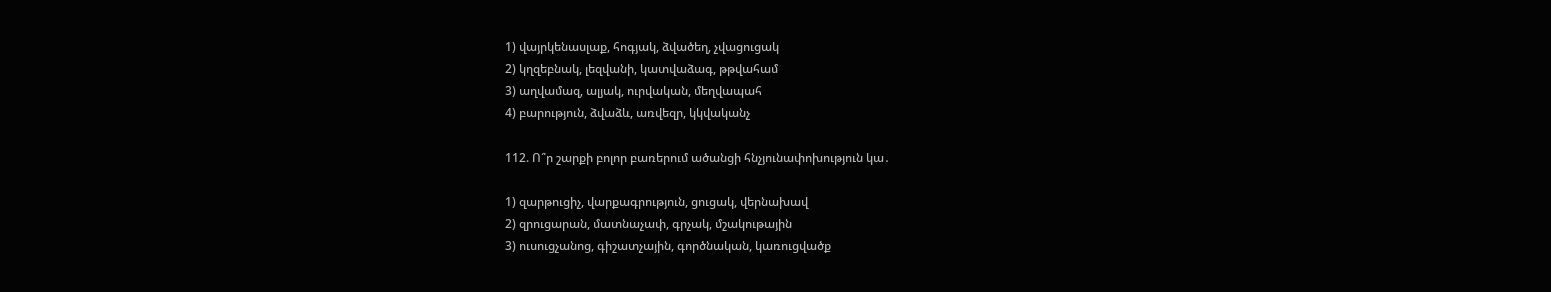1) վայրկենասլաք, հոգյակ, ձվածեղ, չվացուցակ
2) կղզեբնակ, լեզվանի, կատվաձագ, թթվահամ
3) աղվամազ, ալյակ, ուրվական, մեղվապահ
4) բարություն, ձվաձև, առվեզր, կկվականչ

112. Ո՞ր շարքի բոլոր բառերում ածանցի հնչյունափոխություն կա․

1) զարթուցիչ, վարքագրություն, ցուցակ, վերնախավ
2) զրուցարան, մատնաչափ, գրչակ, մշակութային
3) ուսուցչանոց, գիշատչային, գործնական, կառուցվածք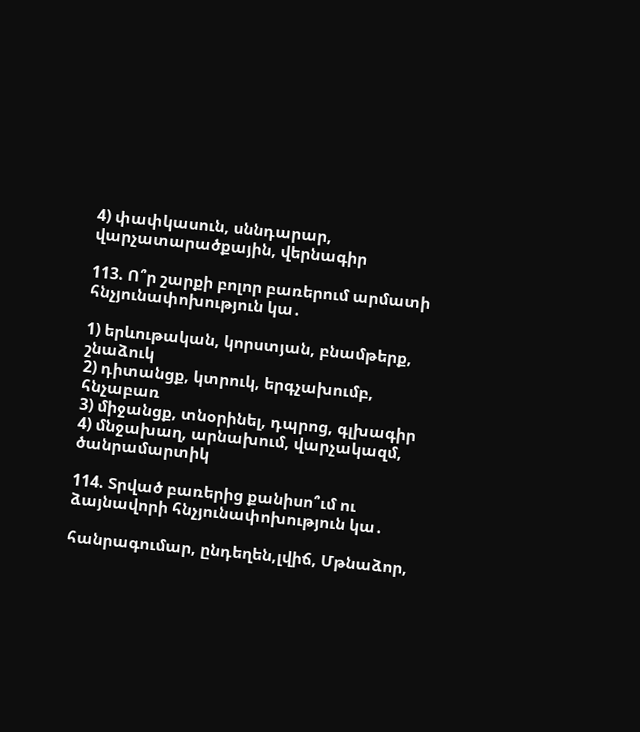4) փափկասուն, սննդարար, վարչատարածքային, վերնագիր

113. Ո՞ր շարքի բոլոր բառերում արմատի հնչյունափոխություն կա․

1) երևութական, կորստյան, բնամթերք, շնաձուկ
2) դիտանցք, կտրուկ, երգչախումբ, հնչաբառ
3) միջանցք, տնօրինել, դպրոց, գլխագիր
4) մնջախաղ, արնախում, վարչակազմ, ծանրամարտիկ

114. Տրված բառերից քանիսո՞ւմ ու ձայնավորի հնչյունափոխություն կա․

հանրագումար, ընդեղեն,լվիճ, Մթնաձոր,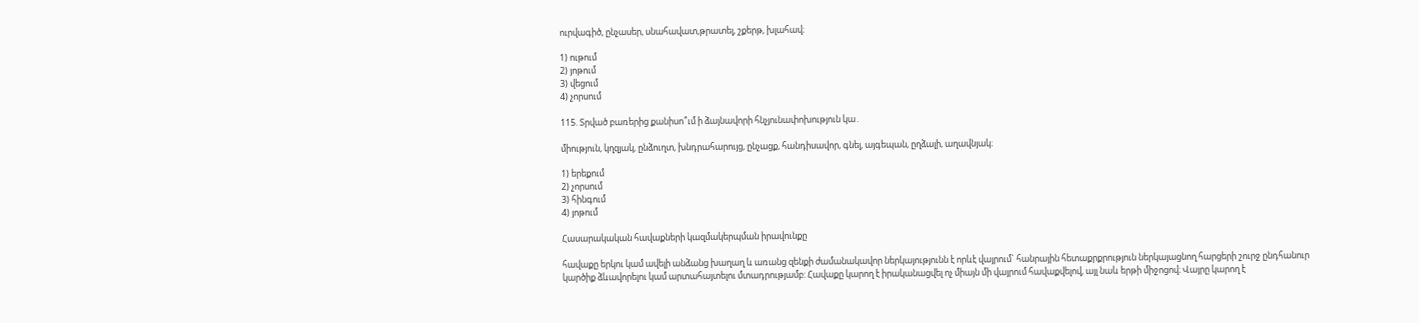ուրվագիծ, ընչասեր, սնահավատ,թրատել, շքերթ, խլահավ։

1) ութում
2) յոթում
3) վեցում
4) չորսում

115. Տրված բառերից քանիսո՞ւմ ի ձայնավորի հնչյունափոխություն կա․

միություն, կղզյակ, ընձուղտ, խնդրահարույց, ընչացք, հանդիսավոր, գնել, այգեպան, ըղձալի, աղավնյակ։

1) երեքում
2) չորսում
3) հինգում
4) յոթում

Հասարակական հավաքների կազմակերպման իրավունքը

հավաքը երկու կամ ավելի անձանց խաղաղ և առանց զենքի ժամանակավոր ներկայությունն է որևէ վայրում` հանրային հետաքրքրություն ներկայացնող հարցերի շուրջ ընդհանուր կարծիք ձևավորելու կամ արտահայտելու մտադրությամբ: Հավաքը կարող է իրականացվել ոչ միայն մի վայրում հավաքվելով, այլ նաև երթի միջոցով։ Վայրը կարող է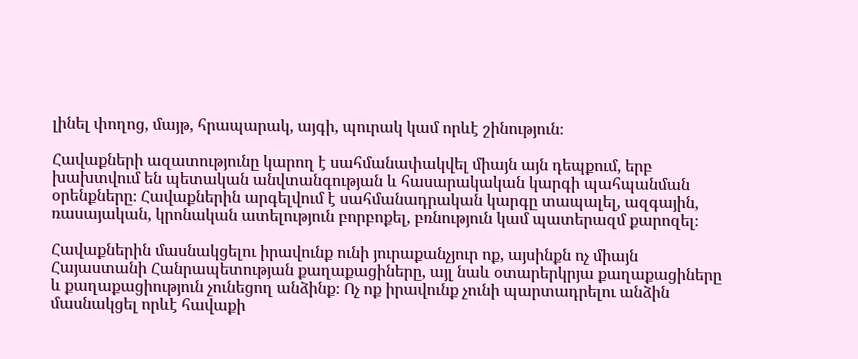լինել փողոց, մայթ, հրապարակ, այգի, պուրակ կամ որևէ շինություն։

Հավաքների ազատությունը կարող է սահմանափակվել միայն այն դեպքում, երբ խախտվում են պետական անվտանգության և հասարակական կարգի պահպանման օրենքները։ Հավաքներին արգելվում է սահմանադրական կարգը տապալել, ազգային, ռասայական, կրոնական ատելություն բորբոքել, բռնություն կամ պատերազմ քարոզել։

Հավաքներին մասնակցելու իրավունք ունի յուրաքանչյուր ոք, այսինքն ոչ միայն Հայաստանի Հանրապետության քաղաքացիները, այլ նաև օտարերկրյա քաղաքացիները և քաղաքացիություն չունեցող անձինք։ Ոչ ոք իրավունք չունի պարտադրելու անձին մասնակցել որևէ հավաքի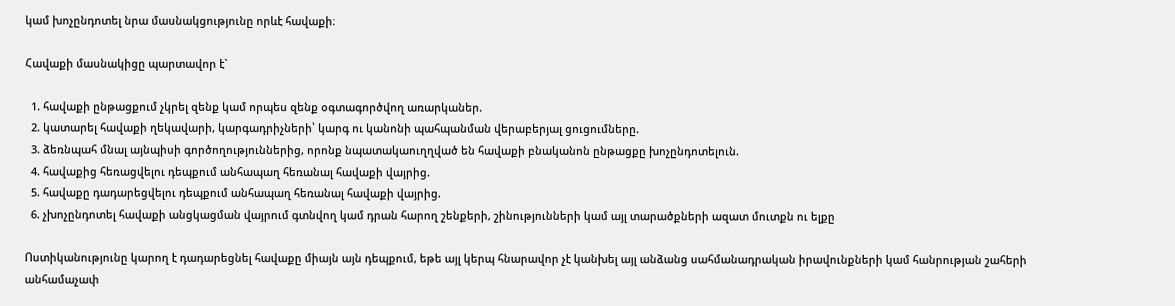կամ խոչընդոտել նրա մասնակցությունը որևէ հավաքի։

Հավաքի մասնակիցը պարտավոր է`

  1. հավաքի ընթացքում չկրել զենք կամ որպես զենք օգտագործվող առարկաներ.
  2. կատարել հավաքի ղեկավարի, կարգադրիչների՝ կարգ ու կանոնի պահպանման վերաբերյալ ցուցումները.
  3. ձեռնպահ մնալ այնպիսի գործողություններից, որոնք նպատակաուղղված են հավաքի բնականոն ընթացքը խոչընդոտելուն.
  4. հավաքից հեռացվելու դեպքում անհապաղ հեռանալ հավաքի վայրից.
  5. հավաքը դադարեցվելու դեպքում անհապաղ հեռանալ հավաքի վայրից.
  6. չխոչընդոտել հավաքի անցկացման վայրում գտնվող կամ դրան հարող շենքերի, շինությունների կամ այլ տարածքների ազատ մուտքն ու ելքը

Ոստիկանությունը կարող է դադարեցնել հավաքը միայն այն դեպքում, եթե այլ կերպ հնարավոր չէ կանխել այլ անձանց սահմանադրական իրավունքների կամ հանրության շահերի անհամաչափ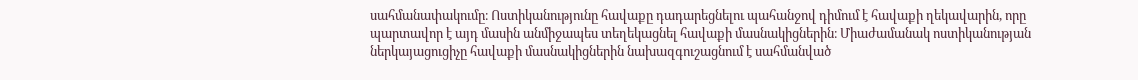սահմանափակումը։ Ոստիկանությունը հավաքը դադարեցնելու պահանջով դիմում է հավաքի ղեկավարին, որը պարտավոր է այդ մասին անմիջապես տեղեկացնել հավաքի մասնակիցներին։ Միաժամանակ ոստիկանության ներկայացուցիչը հավաքի մասնակիցներին նախազգուշացնում է սահմանված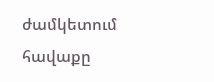ժամկետում հավաքը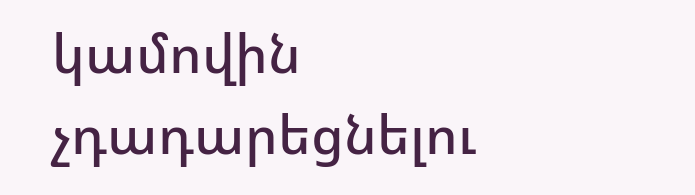կամովին չդադարեցնելու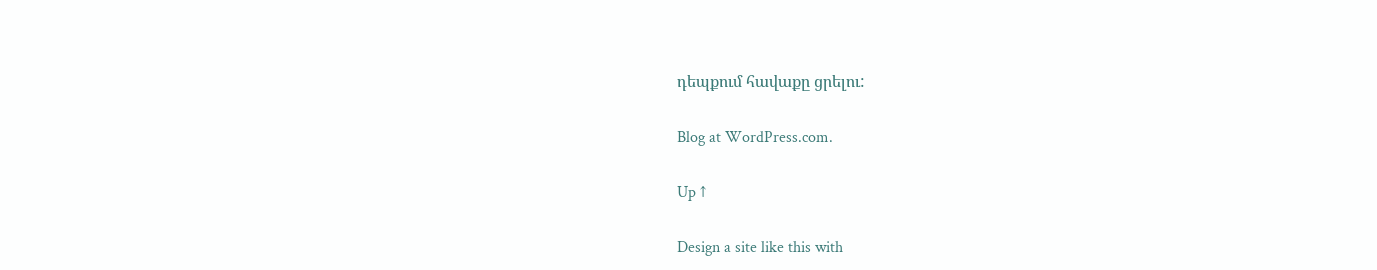դեպքում հավաքը ցրելու:

Blog at WordPress.com.

Up ↑

Design a site like this with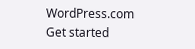WordPress.com
Get started